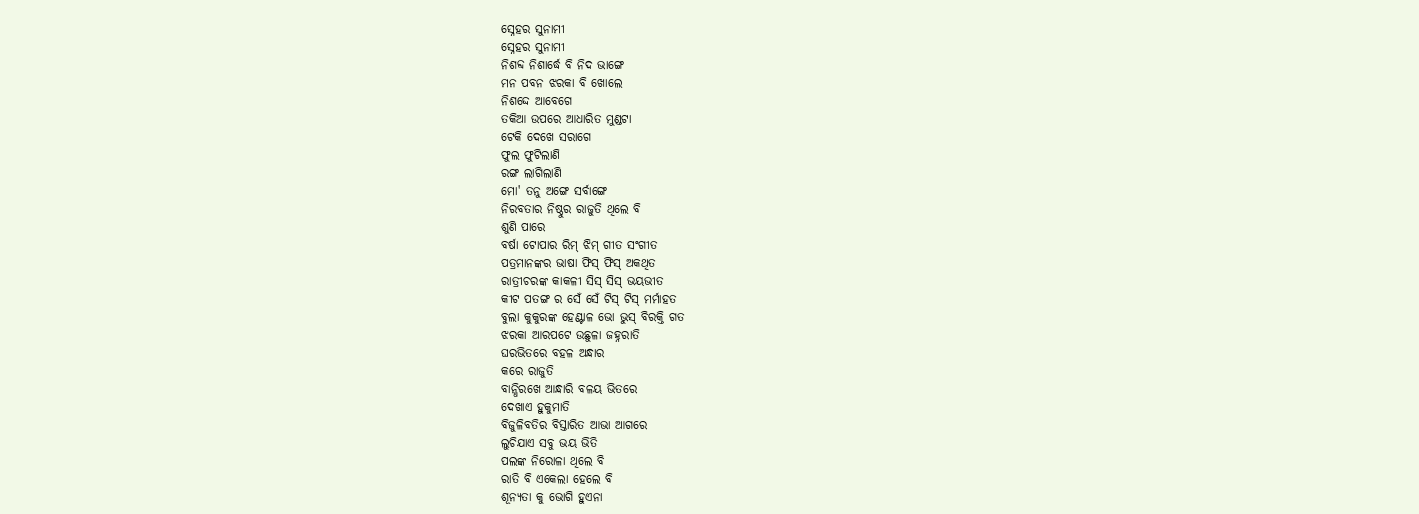ସ୍ନେହର ସୁନାମୀ
ସ୍ନେହର ସୁନାମୀ
ନିଶବ୍ଦ ନିଶାର୍ଦ୍ଧେ ବି ନିଦ ଭାଙ୍ଗେ
ମନ ପବନ ଝରକା ବି ଖୋଲେ
ନିଶଦ୍ଦେ ଆବେଗେ
ତକିଆ ଉପରେ ଆଧାରିତ ମୁଣ୍ଡଟା
ଟେକି ଦେଖେ ସରାଗେ
ଫୁଲ ଫୁଟିଲାଣି
ରଙ୍ଗ ଲାଗିଲାଣି
ମୋ' ତନୁ ଅଙ୍ଗେ ସର୍ବାଙ୍ଗେ
ନିରବତାର ନିଷ୍ଠୁର ରାଜୁତି ଥିଲେ ବି
ଶୁଣି ପାରେ
ବର୍ଷା ଟୋପାର ରିମ୍ ଝିମ୍ ଗୀତ ସଂଗୀତ
ପତ୍ରମାନଙ୍କର ଭାଷା ଫିସ୍ ଫିସ୍ ଅକଥିତ
ରାତ୍ରୀଚରଙ୍କ କାକଳୀ ସିସ୍ ସିସ୍ ଭୟଭୀତ
କୀଟ ପତଙ୍ଗ ର ସେଁ ସେଁ ଟିସ୍ ଟିସ୍ ମର୍ମାହତ
ବୁଲା କୁକୁରଙ୍କ ହେଣ୍ଟାଳ ଭୋ ଭୁସ୍ ବିରକ୍ତି ଗତ
ଝରକା ଆରପଟେ ଉଛୁଳା ଜହ୍ନରାତି
ଘରଭିତରେ ବହଳ ଅନ୍ଧାର
କରେ ରାଜୁତି
ବାନ୍ଧିରଖେ ଆନ୍ଧାରି ବଳୟ ଭିତରେ
ଦେଖାଏ ହୁକୁମାତି
ବିଜୁଳିବତିର ବିସ୍ତାରିତ ଆଭା ଆଗରେ
ଲୁଚିଯାଏ ସବୁ ଭୟ ଭିତି
ପଲଙ୍କ ନିରୋଳା ଥିଲେ ବି
ରାତି ବି ଏକେଲା ହେଲେ ବି
ଶୂନ୍ୟତା କୁ ଭୋଗି ହୁଏନା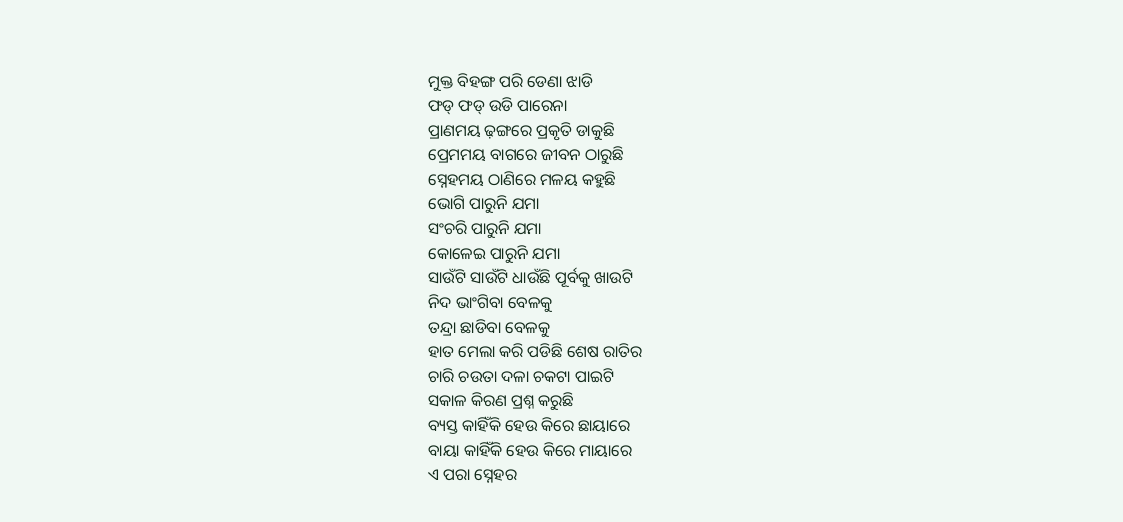ମୁକ୍ତ ବିହଙ୍ଗ ପରି ଡେଣା ଝାଡି
ଫଡ୍ ଫଡ୍ ଉଡି ପାରେନା
ପ୍ରାଣମୟ ଢ଼ଙ୍ଗରେ ପ୍ରକୃତି ଡାକୁଛି
ପ୍ରେମମୟ ବାଗରେ ଜୀବନ ଠାରୁଛି
ସ୍ନେହମୟ ଠାଣିରେ ମଳୟ କହୁଛି
ଭୋଗି ପାରୁନି ଯମା
ସଂଚରି ପାରୁନି ଯମା
କୋଳେଇ ପାରୁନି ଯମା
ସାଉଁଟି ସାଉଁଟି ଧାଉଁଛି ପୂର୍ବକୁ ଖାଉଟି
ନିଦ ଭାଂଗିବା ବେଳକୁ
ତନ୍ଦ୍ରା ଛାଡିବା ବେଳକୁ
ହାତ ମେଲା କରି ପଡିଛି ଶେଷ ରାତିର
ଚାରି ଚଉତା ଦଳା ଚକଟା ପାଇଟି
ସକାଳ କିରଣ ପ୍ରଶ୍ନ କରୁଛି
ବ୍ୟସ୍ତ କାହିଁକି ହେଉ କିରେ ଛାୟାରେ
ବାୟା କାହିଁକି ହେଉ କିରେ ମାୟାରେ
ଏ ପରା ସ୍ନେହର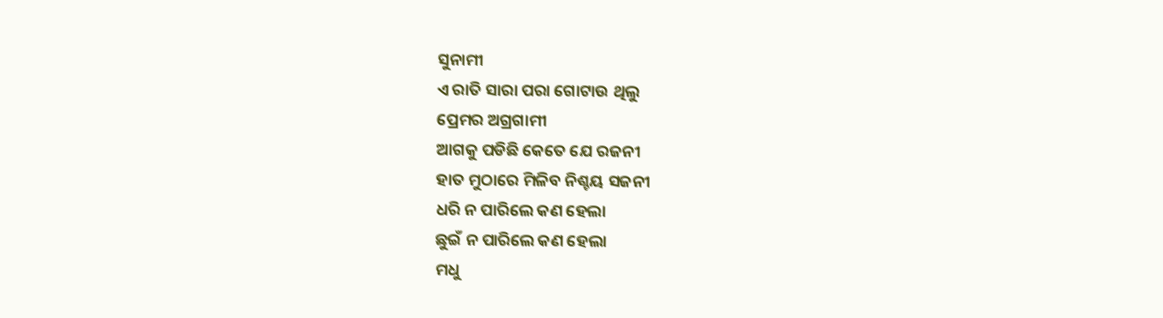ସୁନାମୀ
ଏ ରାତି ସାରା ପରା ଗୋଟାଉ ଥିଲୁ
ପ୍ରେମର ଅଗ୍ରଗାମୀ
ଆଗକୁ ପଡିଛି କେତେ ଯେ ରଜନୀ
ହାତ ମୁଠାରେ ମିଳିବ ନିଶ୍ଚୟ ସଜନୀ
ଧରି ନ ପାରିଲେ କଣ ହେଲା
ଛୁଇଁ ନ ପାରିଲେ କଣ ହେଲା
ମଧୁ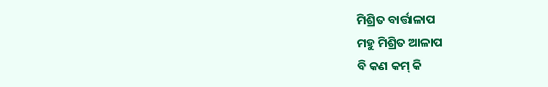ମିଶ୍ରିତ ବାର୍ତ୍ତାଳାପ
ମହୁ ମିଶ୍ରିତ ଆଳାପ
ବି କଣ କମ୍ କି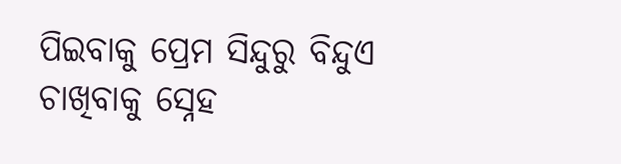ପିଇବାକୁ ପ୍ରେମ ସିନ୍ଦୁରୁ ବିନ୍ଦୁଏ
ଚାଖିବାକୁ ସ୍ନେହ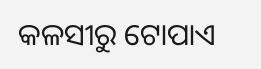କଳସୀରୁ ଟୋପାଏ